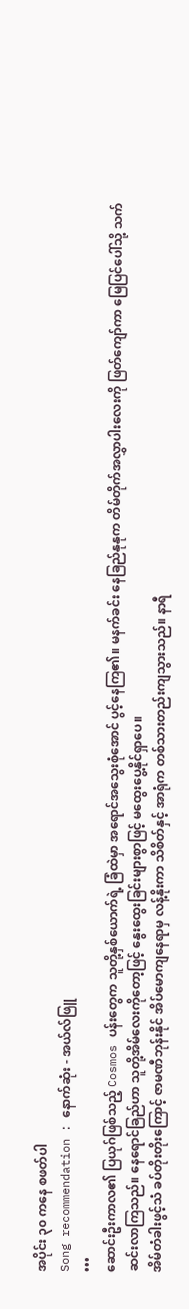အပိုင်း ၃၀ ကနေ စဖတ်ပါ
Song recommendation : နောက်ဆုံး - အယ်လ်ဖြူ
•••
ဆောင်းဦးကာလ၏ ပြယုဂ်ဖြစ်သည့် Cosmos ပန်းတွေက သူတို့နှစ်ယောက်ရဲ့ ခြံထဲမှာ အရောင်အသွေးစုံအောင် ပွင့်နေကြ၏။ မနက်ခင်း နေခြည်နုနုက တိမ်တိုက်အလွှာပါးလေးကို ဖြတ်ကျော်ကာ မြေပြင်ပေါ်သို့ သက်ဆင်းလာကြသည်။ နေရောင်ခြည်ဟာ သူတို့အိမ်လေးကိုတော့ဖြင့် နွေးထွေးခြင်းများစွာဖြင့် မထွေးပွေ့နိုင်ရှာပေ။
အိမ်တံခါးဖွင့်သံ ခပ်တိုးတိုးကြောင့် ဇာမဏီဘုန်းနိုင် အိပ်မောကျနေရာမှ လန့်နိုးကာ သိစိတ်နှင့် အာရုံက တစ်သားတည်းကျသွားသည်။ နာရီ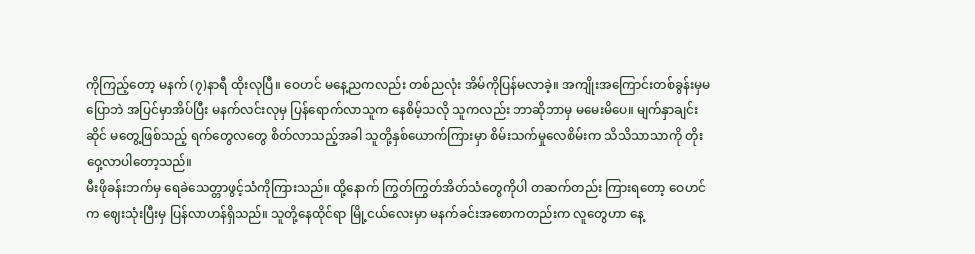ကိုကြည့်တော့ မနက် (၇)နာရီ ထိုးလုပြီ။ ဝေဟင် မနေ့ညကလည်း တစ်ညလုံး အိမ်ကိုပြန်မလာခဲ့။ အကျိုးအကြောင်းတစ်ခွန်းမှမပြောဘဲ အပြင်မှာအိပ်ပြီး မနက်လင်းလုမှ ပြန်ရောက်လာသူက နေစိမ့်သလို သူကလည်း ဘာဆိုဘာမှ မမေးမိပေ။ မျက်နှာချင်းဆိုင် မတွေ့ဖြစ်သည့် ရက်တွေလတွေ စိတ်လာသည့်အခါ သူတို့နှစ်ယောက်ကြားမှာ စိမ်းသက်မှုလေစိမ်းက သိသိသာသာကို တိုးဝှေ့လာပါတော့သည်။
မီးဖိုခန်းဘက်မှ ရေခဲသေတ္တာဖွင့်သံကိုကြားသည်။ ထို့နောက် ကြွတ်ကြွတ်အိတ်သံတွေကိုပါ တဆက်တည်း ကြားရတော့ ဝေဟင်က ဈေးသုံးပြီးမှ ပြန်လာဟန်ရှိသည်။ သူတို့နေထိုင်ရာ မြို့ငယ်လေးမှာ မနက်ခင်းအစောကတည်းက လူတွေဟာ နေ့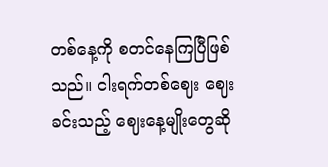တစ်နေ့ကို စတင်နေကြပြီဖြစ်သည်။ ငါးရက်တစ်ဈေး ဈေးခင်းသည့် ဈေးနေ့မျိုးတွေဆို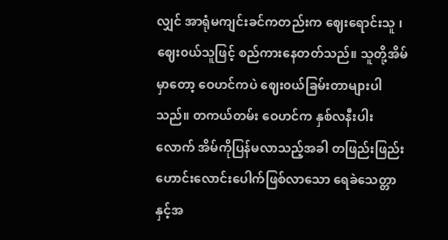လျှင် အာရုံမကျင်းခင်ကတည်းက ဈေးရောင်းသူ ၊ ဈေး၀ယ်သူဖြင့် စည်ကားနေတတ်သည်။ သူတို့အိမ်မှာတော့ ဝေဟင်ကပဲ ဈေး၀ယ်ခြမ်းတာများပါသည်။ တကယ်တမ်း ဝေဟင်က နှစ်လနီးပါးလောက် အိမ်ကိုပြန်မလာသည့်အခါ တဖြည်းဖြည်း ဟောင်းလောင်းပေါက်ဖြစ်လာသော ရေခဲသေတ္တာနှင့်အ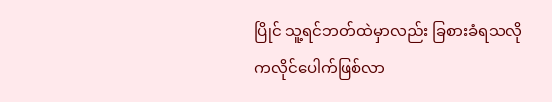ပြိုင် သူ့ရင်ဘတ်ထဲမှာလည်း ခြစားခံရသလို ကလိုင်ပေါက်ဖြစ်လာ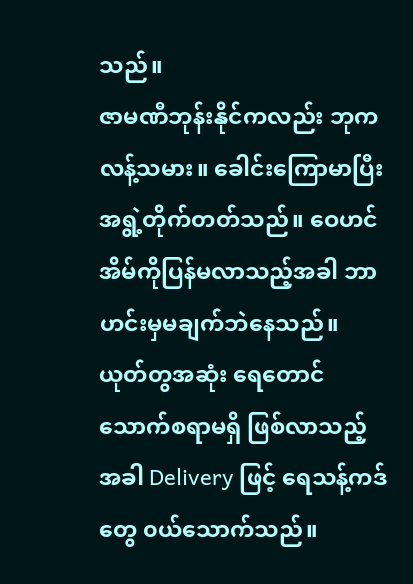သည်။
ဇာမဏီဘုန်းနိုင်ကလည်း ဘုကလန့်သမား။ ခေါင်းကြောမာပြီး အရွဲ့တိုက်တတ်သည်။ ဝေဟင်အိမ်ကိုပြန်မလာသည့်အခါ ဘာဟင်းမှမချက်ဘဲနေသည်။ ယုတ်တွအဆုံး ရေတောင်သောက်စရာမရှိ ဖြစ်လာသည့်အခါ Delivery ဖြင့် ရေသန့်ကဒ်တွေ ၀ယ်သောက်သည်။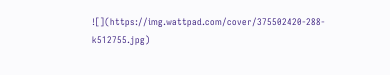![](https://img.wattpad.com/cover/375502420-288-k512755.jpg)